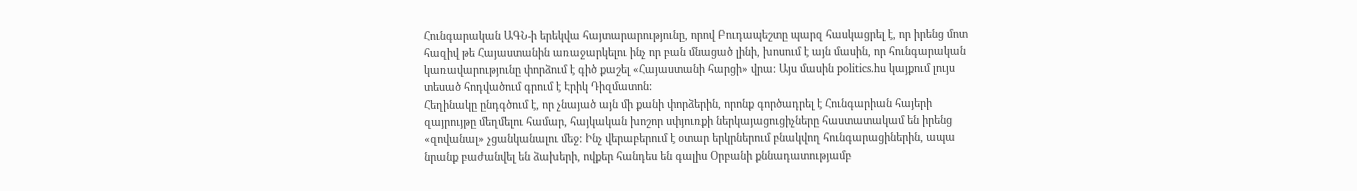Հունգարական ԱԳՆ-ի երեկվա հայտարարությունը, որով Բուդապեշտը պարզ հասկացրել է, որ իրենց մոտ հազիվ թե Հայաստանին առաջարկելու ինչ որ բան մնացած լինի, խոսում է այն մասին, որ հունգարական կառավարությունը փորձում է գիծ քաշել «Հայաստանի հարցի» վրա: Այս մասին politics.hu կայքում լույս տեսած հոդվածում գրում է Էրիկ Դիզմատոն:
Հեղինակը ընդգծում է, որ չնայած այն մի քանի փորձերին, որոնք գործադրել է Հունգարիան հայերի զայրույթը մեղմելու համար, հայկական խոշոր սփյուռքի ներկայացուցիչները հաստատակամ են իրենց «զովանալ» չցանկանալու մեջ: Ինչ վերաբերում է օտար երկրներում բնակվող հունգարացիներին, ապա նրանք բաժանվել են ձախերի, ովքեր հանդես են գալիս Օրբանի քննադատությամբ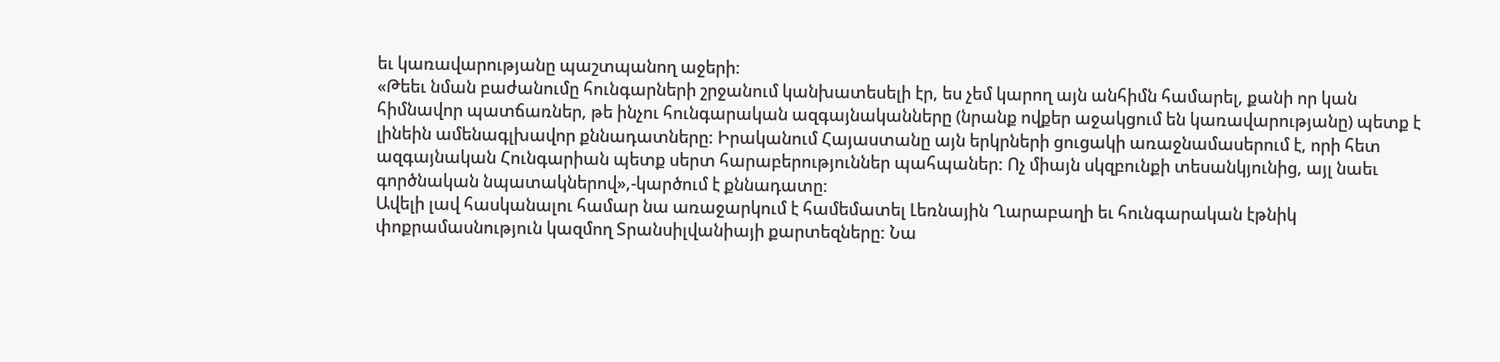եւ կառավարությանը պաշտպանող աջերի:
«Թեեւ նման բաժանումը հունգարների շրջանում կանխատեսելի էր, ես չեմ կարող այն անհիմն համարել, քանի որ կան հիմնավոր պատճառներ, թե ինչու հունգարական ազգայնականները (նրանք ովքեր աջակցում են կառավարությանը) պետք է լինեին ամենագլխավոր քննադատները: Իրականում Հայաստանը այն երկրների ցուցակի առաջնամասերում է, որի հետ ազգայնական Հունգարիան պետք սերտ հարաբերություններ պահպաներ: Ոչ միայն սկզբունքի տեսանկյունից, այլ նաեւ գործնական նպատակներով»,-կարծում է քննադատը:
Ավելի լավ հասկանալու համար նա առաջարկում է համեմատել Լեռնային Ղարաբաղի եւ հունգարական էթնիկ փոքրամասնություն կազմող Տրանսիլվանիայի քարտեզները: Նա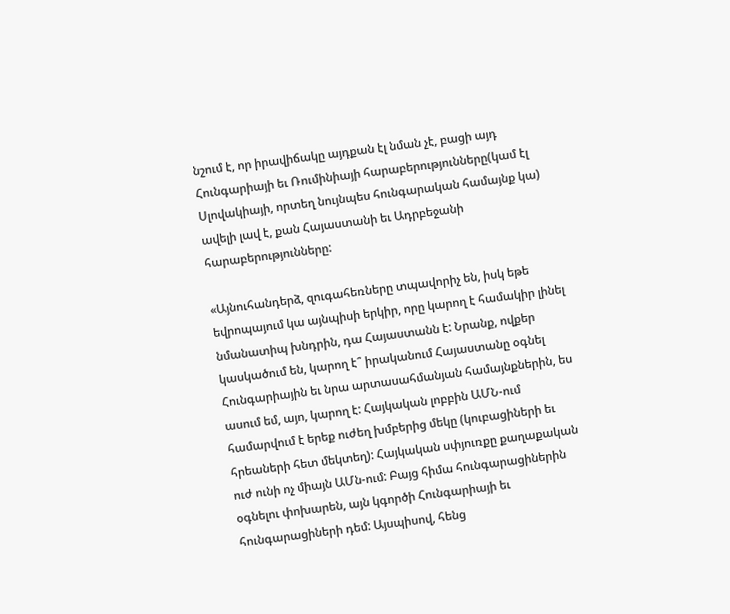նշում է, որ իրավիճակը այդքան էլ նման չէ, բացի այդ Հունգարիայի եւ Ռումինիայի հարաբերությունները(կամ էլ Սլովակիայի, որտեղ նույնպես հունգարական համայնք կա) ավելի լավ է, քան Հայաստանի եւ Ադրբեջանի հարաբերությունները:

«Այնուհանդերձ, զուգահեռները տպավորիչ են, իսկ եթե եվրոպայում կա այնպիսի երկիր, որը կարող է համակիր լինել նմանատիպ խնդրին, դա Հայաստանն է: Նրանք, ովքեր կասկածում են, կարող է՞ իրականում Հայաստանը օգնել Հունգարիային եւ նրա արտասահմանյան համայնքներին, ես ասում եմ, այո, կարող է: Հայկական լոբբին ԱՄՆ-ում համարվում է երեք ուժեղ խմբերից մեկը (կուբացիների եւ հրեաների հետ մեկտեղ): Հայկական սփյուռքը քաղաքական ուժ ունի ոչ միայն ԱՄն-ում: Բայց հիմա հունգարացիներին օգնելու փոխարեն, այն կգործի Հունգարիայի եւ հունգարացիների դեմ: Այսպիսով, հենց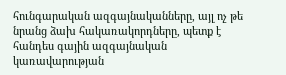հունգարական ազգայնականները, այլ ոչ թե նրանց ձախ հակառակորդները, պետք է հանդես գային ազգայնական կառավարության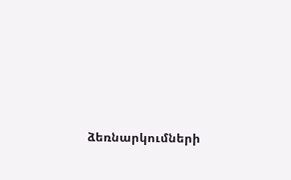ձեռնարկումների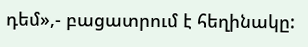դեմ»,- բացատրում է հեղինակը: